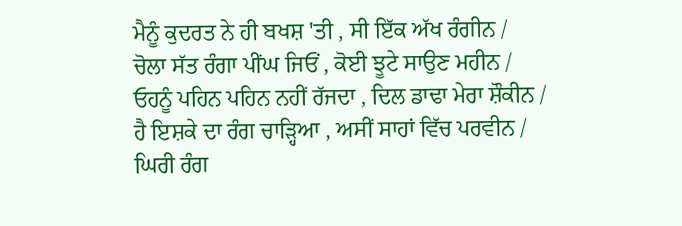ਮੈਨੂੰ ਕੁਦਰਤ ਨੇ ਹੀ ਬਖਸ਼ 'ਤੀ , ਸੀ ਇੱਕ ਅੱਖ ਰੰਗੀਨ /
ਚੋਲਾ ਸੱਤ ਰੰਗਾ ਪੀਂਘ ਜਿਓਂ , ਕੋਈ ਝੂਟੇ ਸਾਉਣ ਮਹੀਨ /
ਓਹਨੂੰ ਪਹਿਨ ਪਹਿਨ ਨਹੀਂ ਰੱਜਦਾ , ਦਿਲ ਡਾਢਾ ਮੇਰਾ ਸ਼ੌਕੀਨ /
ਹੈ ਇਸ਼ਕੇ ਦਾ ਰੰਗ ਚਾੜ੍ਹਿਆ , ਅਸੀਂ ਸਾਹਾਂ ਵਿੱਚ ਪਰਵੀਨ /
ਘਿਰੀ ਰੰਗ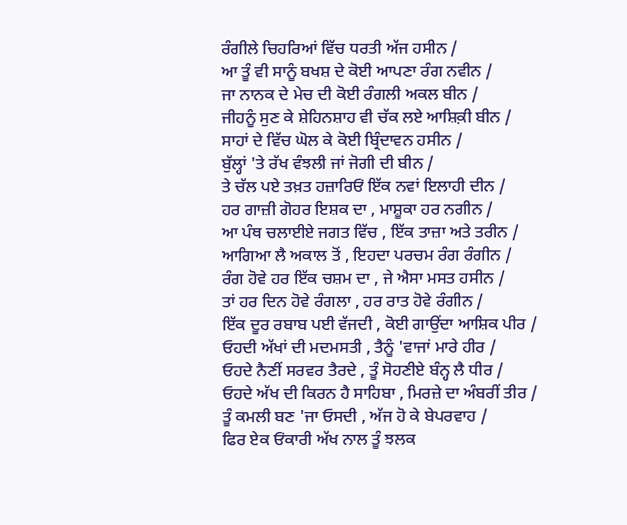ਰੰਗੀਲੇ ਚਿਹਰਿਆਂ ਵਿੱਚ ਧਰਤੀ ਅੱਜ ਹਸੀਨ /
ਆ ਤੂੰ ਵੀ ਸਾਨੂੰ ਬਖਸ਼ ਦੇ ਕੋਈ ਆਪਣਾ ਰੰਗ ਨਵੀਨ /
ਜਾ ਨਾਨਕ ਦੇ ਮੇਚ ਦੀ ਕੋਈ ਰੰਗਲੀ ਅਕਲ ਬੀਨ /
ਜੀਹਨੂੰ ਸੁਣ ਕੇ ਸ਼ੇਹਿਨਸ਼ਾਹ ਵੀ ਚੱਕ ਲਏ ਆਸ਼ਿਕ਼ੀ ਬੀਨ /
ਸਾਹਾਂ ਦੇ ਵਿੱਚ ਘੋਲ ਕੇ ਕੋਈ ਬ੍ਰਿੰਦਾਵਨ ਹਸੀਨ /
ਬੁੱਲ੍ਹਾਂ 'ਤੇ ਰੱਖ ਵੰਝਲੀ ਜਾਂ ਜੋਗੀ ਦੀ ਬੀਨ /
ਤੇ ਚੱਲ ਪਏ ਤਖ਼ਤ ਹਜ਼ਾਰਿਓਂ ਇੱਕ ਨਵਾਂ ਇਲਾਹੀ ਦੀਨ /
ਹਰ ਗਾਜ਼ੀ ਗੋਹਰ ਇਸ਼ਕ ਦਾ , ਮਾਸ਼ੂਕਾ ਹਰ ਨਗੀਨ /
ਆ ਪੰਥ ਚਲਾਈਏ ਜਗਤ ਵਿੱਚ , ਇੱਕ ਤਾਜ਼ਾ ਅਤੇ ਤਰੀਨ /
ਆਗਿਆ ਲੈ ਅਕਾਲ ਤੋਂ , ਇਹਦਾ ਪਰਚਮ ਰੰਗ ਰੰਗੀਨ /
ਰੰਗ ਹੋਵੇ ਹਰ ਇੱਕ ਚਸ਼ਮ ਦਾ , ਜੇ ਐਸਾ ਮਸਤ ਹਸੀਨ /
ਤਾਂ ਹਰ ਦਿਨ ਹੋਵੇ ਰੰਗਲਾ , ਹਰ ਰਾਤ ਹੋਵੇ ਰੰਗੀਨ /
ਇੱਕ ਦੂਰ ਰਬਾਬ ਪਈ ਵੱਜਦੀ , ਕੋਈ ਗਾਉਂਦਾ ਆਸ਼ਿਕ ਪੀਰ /
ਓਹਦੀ ਅੱਖਾਂ ਦੀ ਮਦਮਸਤੀ , ਤੈਨੂੰ 'ਵਾਜਾਂ ਮਾਰੇ ਹੀਰ /
ਓਹਦੇ ਨੈਣੀਂ ਸਰਵਰ ਤੈਰਦੇ , ਤੂੰ ਸੋਹਣੀਏ ਬੰਨ੍ਹ ਲੈ ਧੀਰ /
ਓਹਦੇ ਅੱਖ ਦੀ ਕਿਰਨ ਹੈ ਸਾਹਿਬਾ , ਮਿਰਜ਼ੇ ਦਾ ਅੰਬਰੀਂ ਤੀਰ /
ਤੂੰ ਕਮਲੀ ਬਣ 'ਜਾ ਓਸਦੀ , ਅੱਜ ਹੋ ਕੇ ਬੇਪਰਵਾਹ /
ਫਿਰ ਏਕ ਓਂਕਾਰੀ ਅੱਖ ਨਾਲ ਤੂੰ ਝਲਕ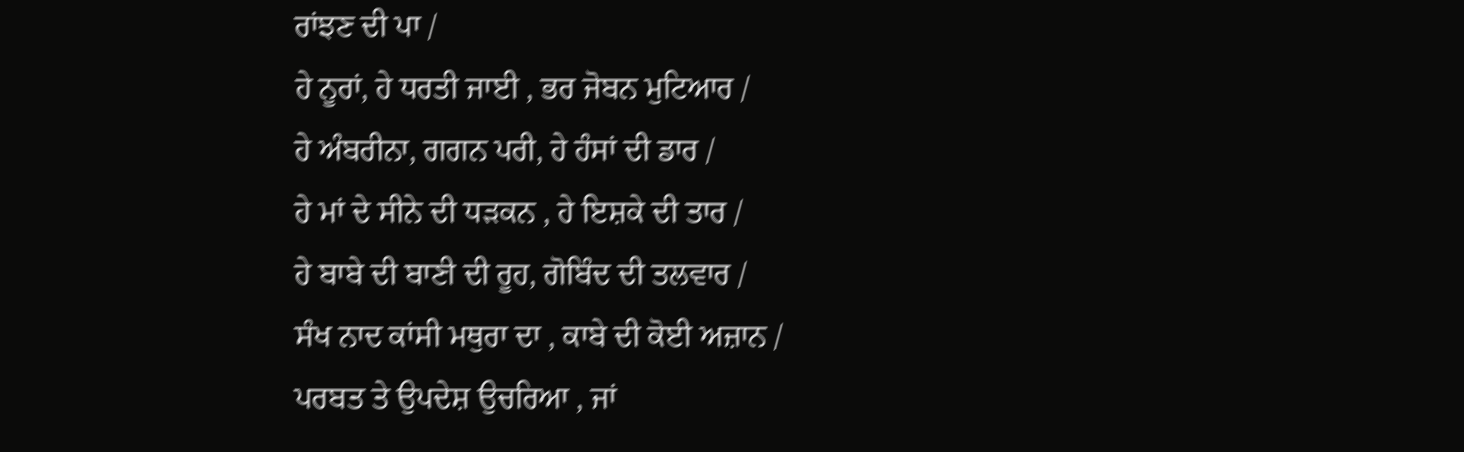ਰਾਂਝਣ ਦੀ ਪਾ /
ਹੇ ਨੂਰਾਂ, ਹੇ ਧਰਤੀ ਜਾਈ , ਭਰ ਜੋਬਨ ਮੁਟਿਆਰ /
ਹੇ ਅੰਬਰੀਨਾ, ਗਗਨ ਪਰੀ, ਹੇ ਹੰਸਾਂ ਦੀ ਡਾਰ /
ਹੇ ਮਾਂ ਦੇ ਸੀਨੇ ਦੀ ਧੜਕਨ , ਹੇ ਇਸ਼ਕੇ ਦੀ ਤਾਰ /
ਹੇ ਬਾਬੇ ਦੀ ਬਾਣੀ ਦੀ ਰੂਹ, ਗੋਬਿੰਦ ਦੀ ਤਲਵਾਰ /
ਸੰਖ ਨਾਦ ਕਾਂਸੀ ਮਥੁਰਾ ਦਾ , ਕਾਬੇ ਦੀ ਕੋਈ ਅਜ਼ਾਨ /
ਪਰਬਤ ਤੇ ਉਪਦੇਸ਼ ਉਚਰਿਆ , ਜਾਂ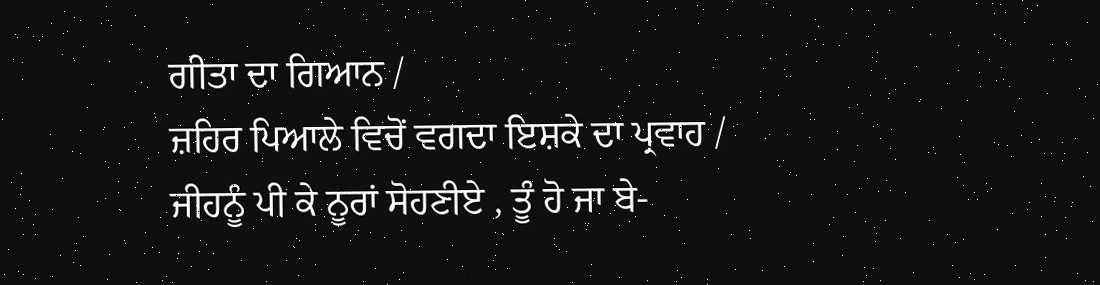ਗੀਤਾ ਦਾ ਗਿਆਨ /
ਜ਼ਹਿਰ ਪਿਆਲੇ ਵਿਚੋਂ ਵਗਦਾ ਇਸ਼ਕੇ ਦਾ ਪ੍ਰਵਾਹ /
ਜੀਹਨੂੰ ਪੀ ਕੇ ਨੂਰਾਂ ਸੋਹਣੀਏ , ਤੂੰ ਹੋ ਜਾ ਬੇ-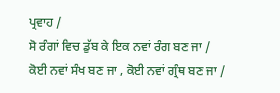ਪ੍ਰਵਾਹ /
ਸੋ ਰੰਗਾਂ ਵਿਚ ਡੁੱਬ ਕੇ ਇਕ ਨਵਾਂ ਰੰਗ ਬਣ ਜਾ /
ਕੋਈ ਨਵਾਂ ਸੰਖ ਬਣ ਜਾ , ਕੋਈ ਨਵਾਂ ਗ੍ਰੰਥ ਬਣ ਜਾ /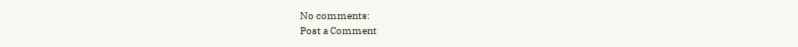No comments:
Post a Comment